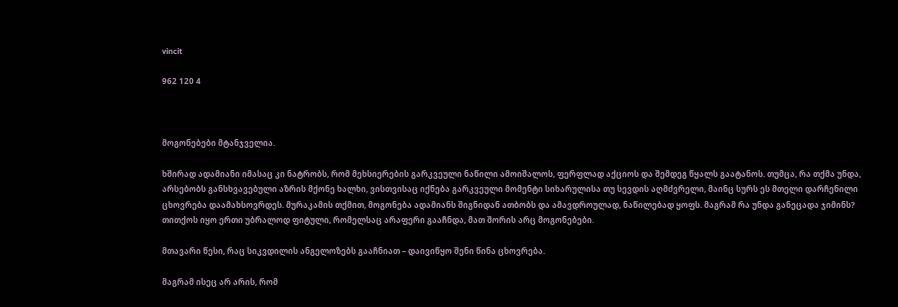vincit

962 120 4



მოგონებები მტანჯველია.

ხშირად ადამიანი იმასაც კი ნატრობს, რომ მეხსიერების გარკვეული ნაწილი ამოიშალოს, ფერფლად აქციოს და შემდეგ წყალს გაატანოს. თუმცა, რა თქმა უნდა, არსებობს განსხვავებული აზრის მქონე ხალხი, ვისთვისაც იქნება გარკვეული მომენტი სიხარულისა თუ სევდის აღმძვრელი, მაინც სურს ეს მთელი დარჩენილი ცხოვრება დაამახსოვრდეს. მურაკამის თქმით, მოგონება ადამიანს შიგნიდან ათბობს და ამავდროულად, ნაწილებად ყოფს. მაგრამ რა უნდა განეცადა ჯიმინს? თითქოს იყო ერთი უბრალოდ ფიტული, რომელსაც არაფერი გააჩნდა, მათ შორის არც მოგონებები.

მთავარი წესი, რაც სიკვდილის ანგელოზებს გააჩნიათ – დაივიწყო შენი წინა ცხოვრება.

მაგრამ ისეც არ არის, რომ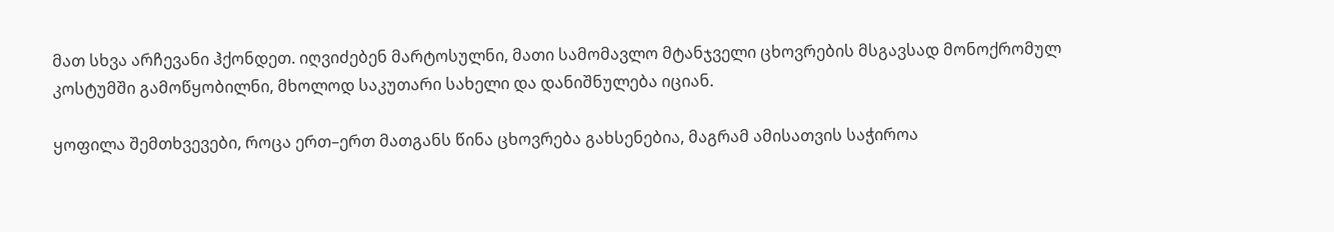მათ სხვა არჩევანი ჰქონდეთ. იღვიძებენ მარტოსულნი, მათი სამომავლო მტანჯველი ცხოვრების მსგავსად მონოქრომულ კოსტუმში გამოწყობილნი, მხოლოდ საკუთარი სახელი და დანიშნულება იციან.

ყოფილა შემთხვევები, როცა ერთ–ერთ მათგანს წინა ცხოვრება გახსენებია, მაგრამ ამისათვის საჭიროა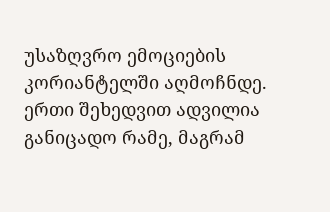უსაზღვრო ემოციების კორიანტელში აღმოჩნდე. ერთი შეხედვით ადვილია განიცადო რამე, მაგრამ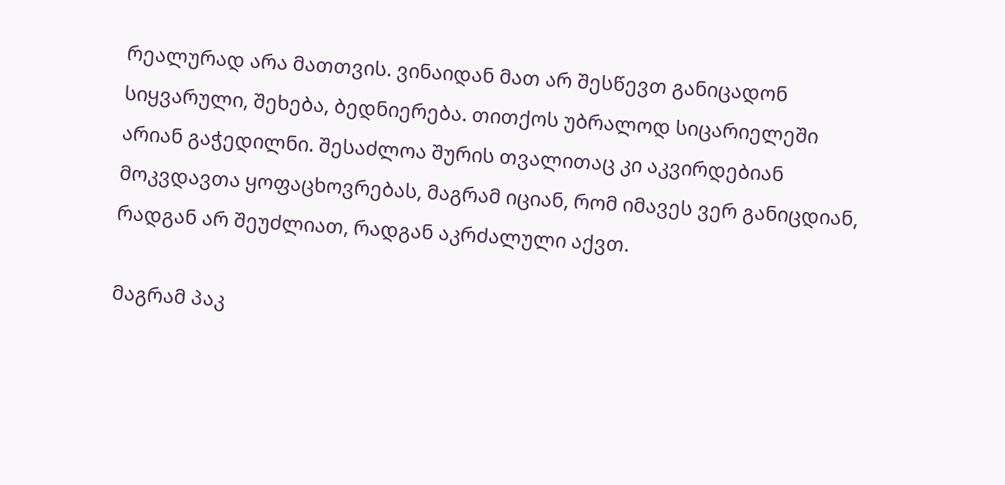რეალურად არა მათთვის. ვინაიდან მათ არ შესწევთ განიცადონ სიყვარული, შეხება, ბედნიერება. თითქოს უბრალოდ სიცარიელეში არიან გაჭედილნი. შესაძლოა შურის თვალითაც კი აკვირდებიან მოკვდავთა ყოფაცხოვრებას, მაგრამ იციან, რომ იმავეს ვერ განიცდიან, რადგან არ შეუძლიათ, რადგან აკრძალული აქვთ.

მაგრამ პაკ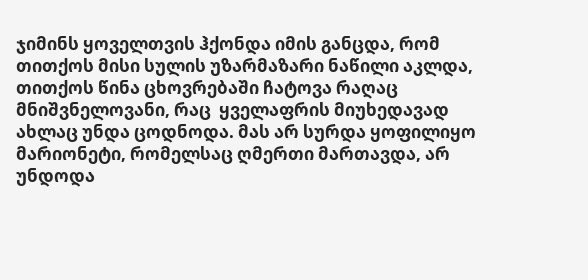ჯიმინს ყოველთვის ჰქონდა იმის განცდა, რომ თითქოს მისი სულის უზარმაზარი ნაწილი აკლდა, თითქოს წინა ცხოვრებაში ჩატოვა რაღაც მნიშვნელოვანი, რაც  ყველაფრის მიუხედავად ახლაც უნდა ცოდნოდა. მას არ სურდა ყოფილიყო მარიონეტი, რომელსაც ღმერთი მართავდა, არ უნდოდა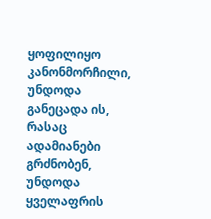ყოფილიყო კანონმორჩილი, უნდოდა განეცადა ის, რასაც ადამიანები გრძნობენ, უნდოდა ყველაფრის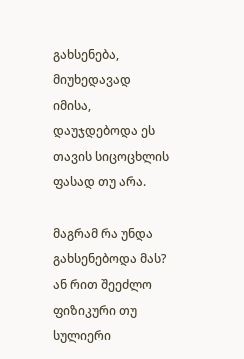გახსენება, მიუხედავად იმისა, დაუჯდებოდა ეს თავის სიცოცხლის ფასად თუ არა.

მაგრამ რა უნდა გახსენებოდა მას? ან რით შეეძლო ფიზიკური თუ სულიერი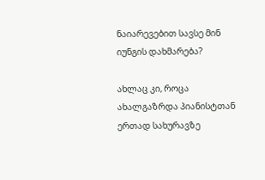ნაიარევებით სავსე მინ იუნგის დახმარება?

ახლაც კი, როცა ახალგაზრდა პიანისტთან ერთად სახურავზე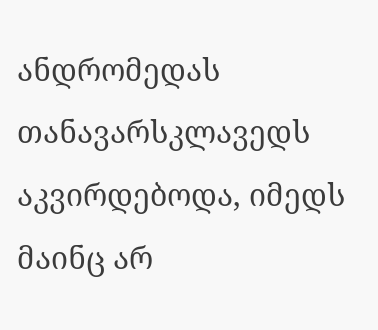ანდრომედას თანავარსკლავედს აკვირდებოდა, იმედს მაინც არ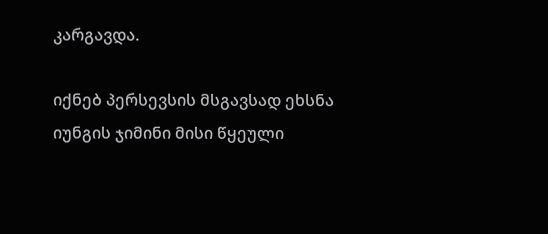კარგავდა.

იქნებ პერსევსის მსგავსად ეხსნა იუნგის ჯიმინი მისი წყეული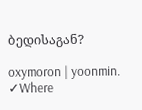ბედისაგან?

oxymoron | yoonmin. ✓Where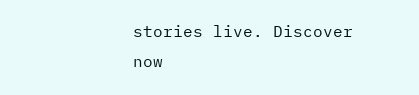stories live. Discover now